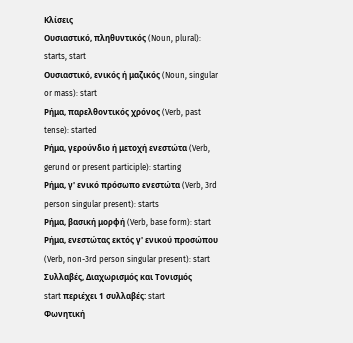Κλίσεις
Ουσιαστικό, πληθυντικός (Noun, plural): starts, start
Ουσιαστικό, ενικός ή μαζικός (Noun, singular or mass): start
Ρήμα, παρελθοντικός χρόνος (Verb, past tense): started
Ρήμα, γερούνδιο ή μετοχή ενεστώτα (Verb, gerund or present participle): starting
Ρήμα, γ' ενικό πρόσωπο ενεστώτα (Verb, 3rd person singular present): starts
Ρήμα, βασική μορφή (Verb, base form): start
Ρήμα, ενεστώτας εκτός γ' ενικού προσώπου (Verb, non-3rd person singular present): start
Συλλαβές, Διαχωρισμός και Τονισμός
start περιέχει 1 συλλαβές: start
Φωνητική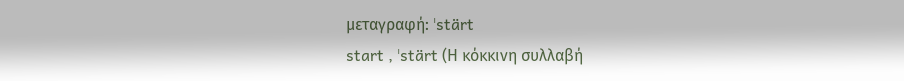μεταγραφή: ˈstärt
start , ˈstärt (Η κόκκινη συλλαβή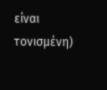είναι τονισμένη)